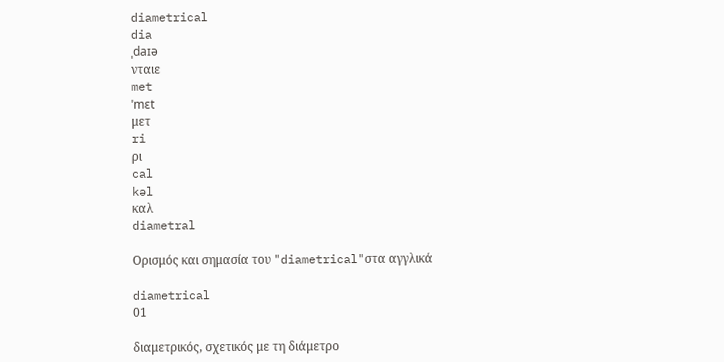diametrical
dia
ˌdaɪə
νταιε
met
ˈmɛt
μετ
ri
ρι
cal
kəl
καλ
diametral

Ορισμός και σημασία του "diametrical"στα αγγλικά

diametrical
01

διαμετρικός, σχετικός με τη διάμετρο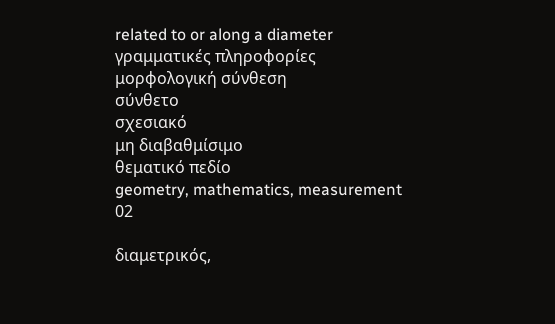related to or along a diameter
γραμματικές πληροφορίες
μορφολογική σύνθεση
σύνθετο
σχεσιακό
μη διαβαθμίσιμο
θεματικό πεδίο
geometry, mathematics, measurement
02

διαμετρικός,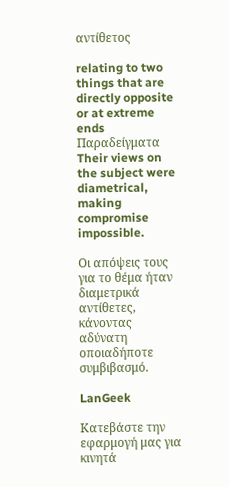αντίθετος

relating to two things that are directly opposite or at extreme ends
Παραδείγματα
Their views on the subject were diametrical, making compromise impossible.

Οι απόψεις τους για το θέμα ήταν διαμετρικά αντίθετες, κάνοντας αδύνατη οποιαδήποτε συμβιβασμό.

LanGeek

Κατεβάστε την εφαρμογή μας για κινητά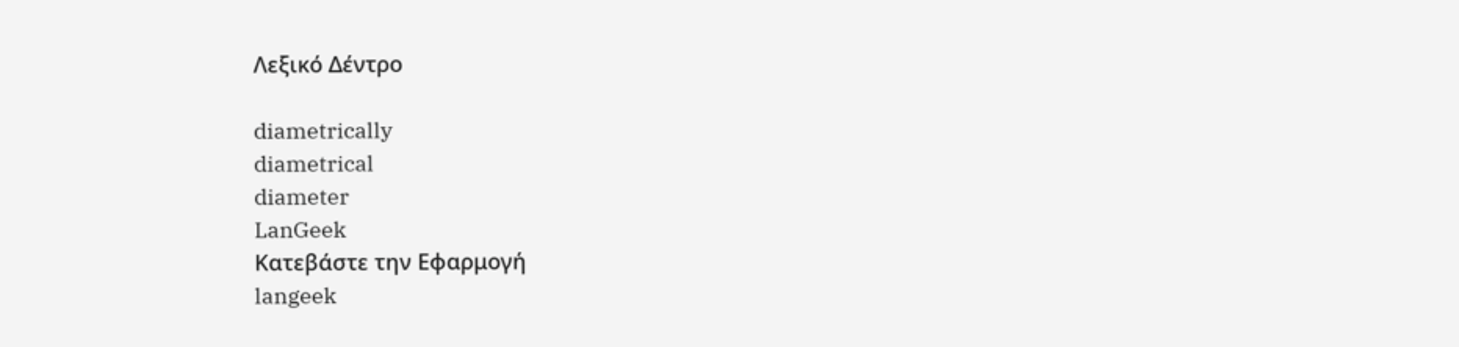Λεξικό Δέντρο

diametrically
diametrical
diameter
LanGeek
Κατεβάστε την Εφαρμογή
langeek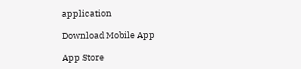application

Download Mobile App

App Store